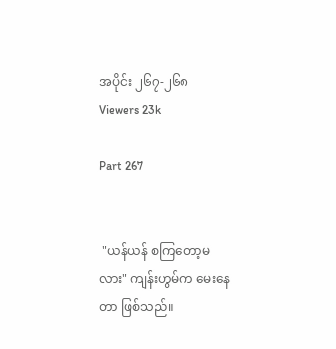အပိုင်း ၂၆၇-၂၆၈
Viewers 23k

Part 267


 "ယန်ယန် စကြတော့မလား" ကျန်းဟွမ်က မေးနေတာ ဖြစ်သည်။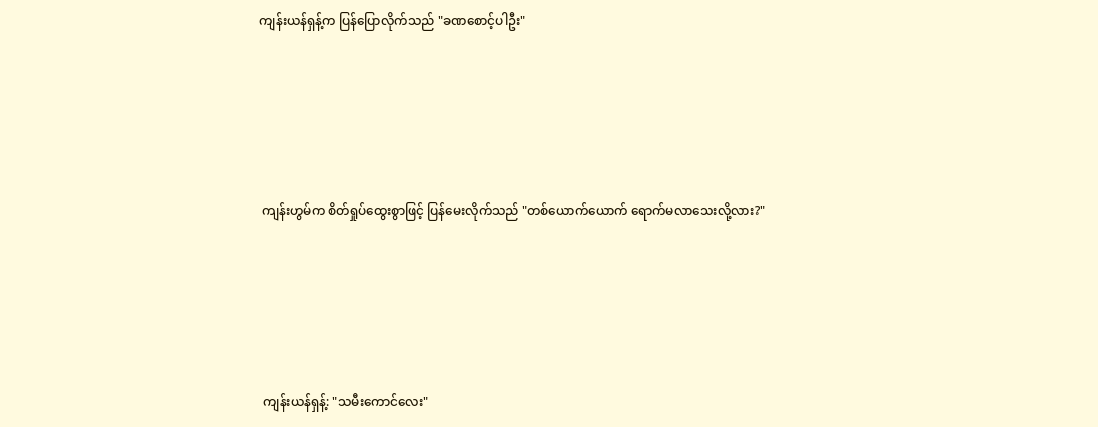ကျန်းယန်ရှန့်က ပြန်ပြောလိုက်သည် "ခဏစောင့်ပါဦး"





 ကျန်းဟွမ်က စိတ်ရှုပ်ထွေးစွာဖြင့် ပြန်မေးလိုက်သည် "တစ်ယောက်ယောက် ရောက်မလာသေးလို့လား?"





 ကျန်းယန်ရှန့်: "သမီးကောင်လေး"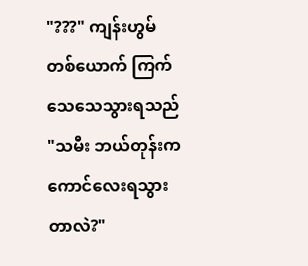"???" ကျန်းဟွမ် တစ်ယောက် ကြက်သေသေသွားရသည် "သမီး ဘယ်တုန်းက ကောင်လေးရသွားတာလဲ?"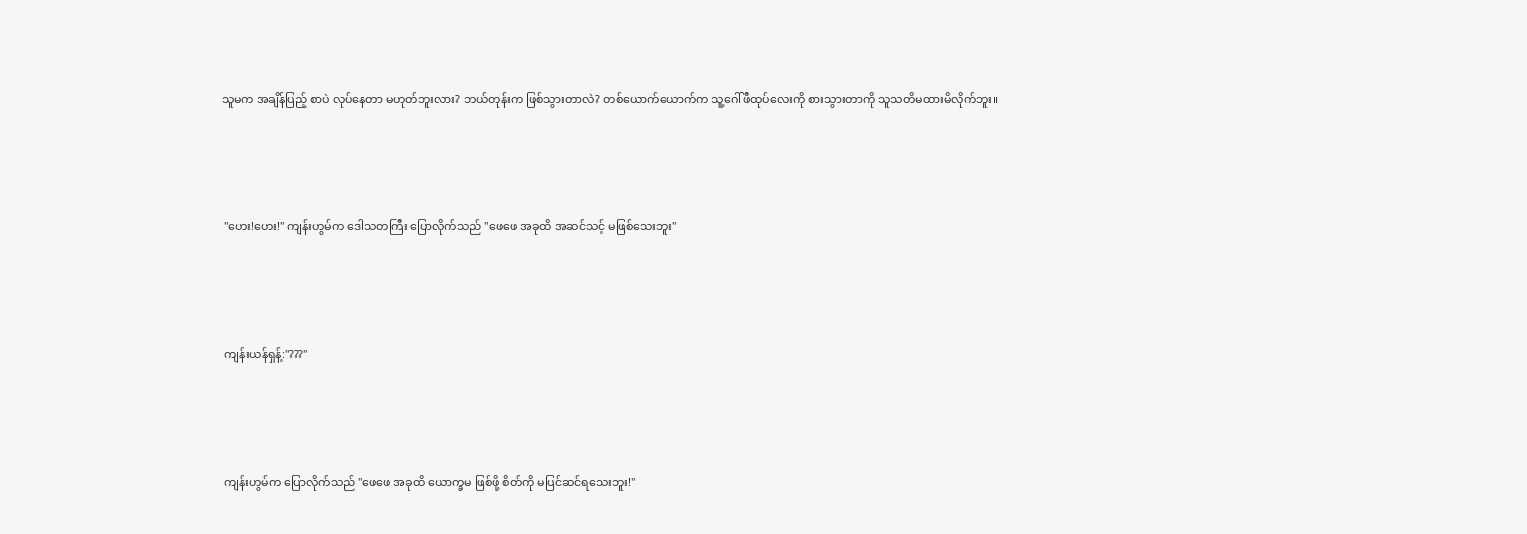သူမက အချိန်ပြည့် စာပဲ လုပ်နေတာ မဟုတ်ဘူးလား? ဘယ်တုန်းက ဖြစ်သွားတာလဲ? တစ်ယောက်ယောက်က သူ့ဂေါ်ဖီထုပ်လေးကို စားသွားတာကို သူသတိမထားမိလိုက်ဘူး။





 "ဟေး!ဟေး!" ကျန်းဟွမ်က ဒေါသတကြီး ပြောလိုက်သည် "ဖေဖေ အခုထိ အဆင်သင့် မဖြစ်သေးဘူး"





 ကျန်းယန်ရှန့်:"???"





 ကျန်းဟွမ်က ပြောလိုက်သည် "ဖေဖေ အခုထိ ယောက္ခမ ဖြစ်ဖို့ စိတ်ကို မပြင်ဆင်ရသေးဘူး!"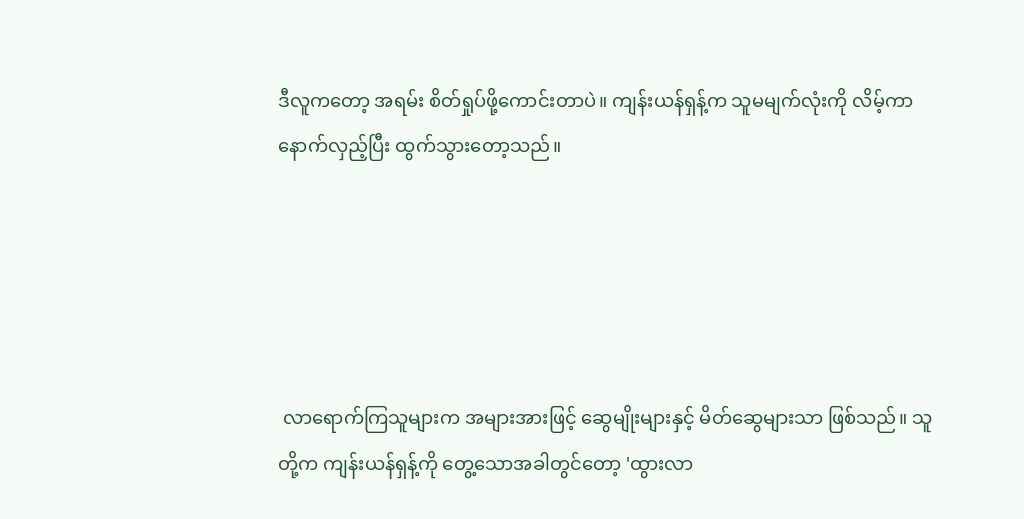ဒီလူကတော့ အရမ်း စိတ်ရှုပ်ဖို့ကောင်းတာပဲ။ ကျန်းယန်ရှန့်က သူမမျက်လုံးကို လိမ့်ကာ နောက်လှည့်ပြီး ထွက်သွားတော့သည်။





 လာရောက်ကြသူများက အများအားဖြင့် ဆွေမျိုးများနှင့် မိတ်ဆွေများသာ ဖြစ်သည်။ သူတို့က ကျန်းယန်ရှန့်ကို တွေ့သောအခါတွင်တော့ 'ထွားလာ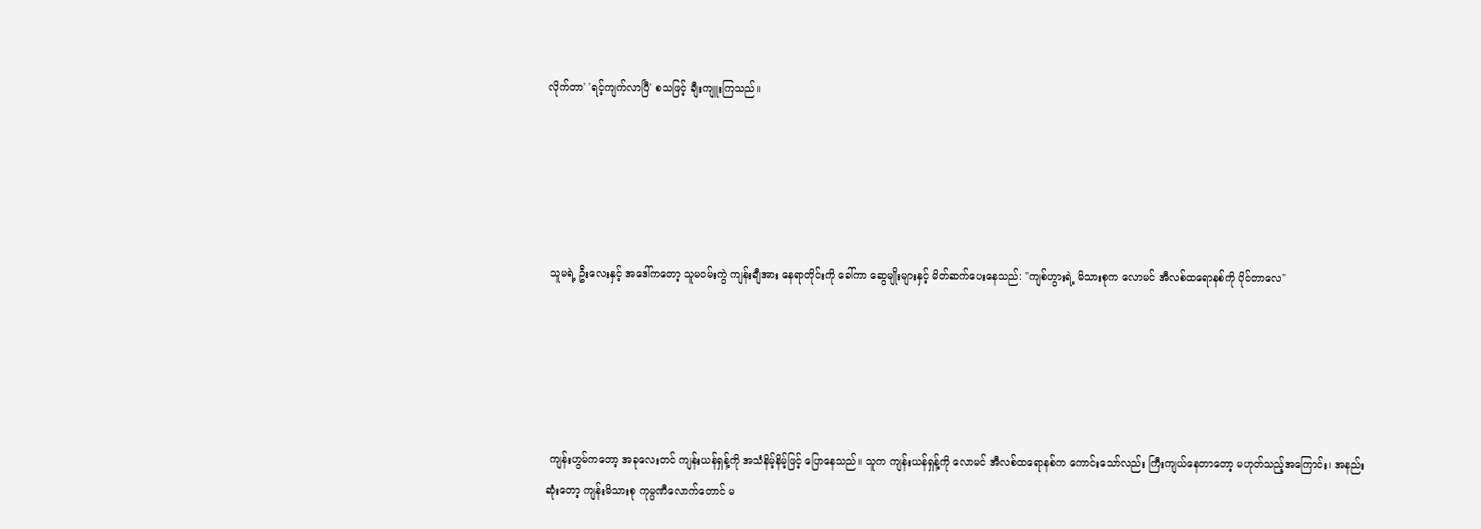လိုက်တာ' 'ရင့်ကျက်လာပြီ' စသဖြင့် ချီးကျူးကြသည်။





 သူမရဲ့ ဦးလေးနှင့် အဒေါ်ကတော့ သူမဝမ်းကွဲ ကျန်းချီအား နေရာတိုင်းကို ခေါ်ကာ ဆွေမျိုးများနှင့် မိတ်ဆက်ပေးနေသည်: "ကျစ်ဟွားရဲ့ မိသားစုက လောမင် အီလစ်ထရောနစ်ကို ပိုင်တာလေ"





 ကျန်းဟွမ်ကတော့ အခုလေးတင် ကျန်းယန်ရှန့်ကို အသံနိမ့်နိမ့်ဖြင့် ပြောနေသည်။ သူက ကျန်းယန်ရှန့်ကို လောမင် အီလစ်ထရောနစ်က ကောင်းသော်လည်း ကြီးကျယ်နေတာတော့ မဟုတ်သည့်အကြောင်း၊ အနည်းဆုံးတော့ ကျန်းမိသားစု ကုမ္ပဏီလောက်တောင် မ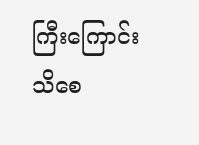ကြီးကြောင်း သိစေ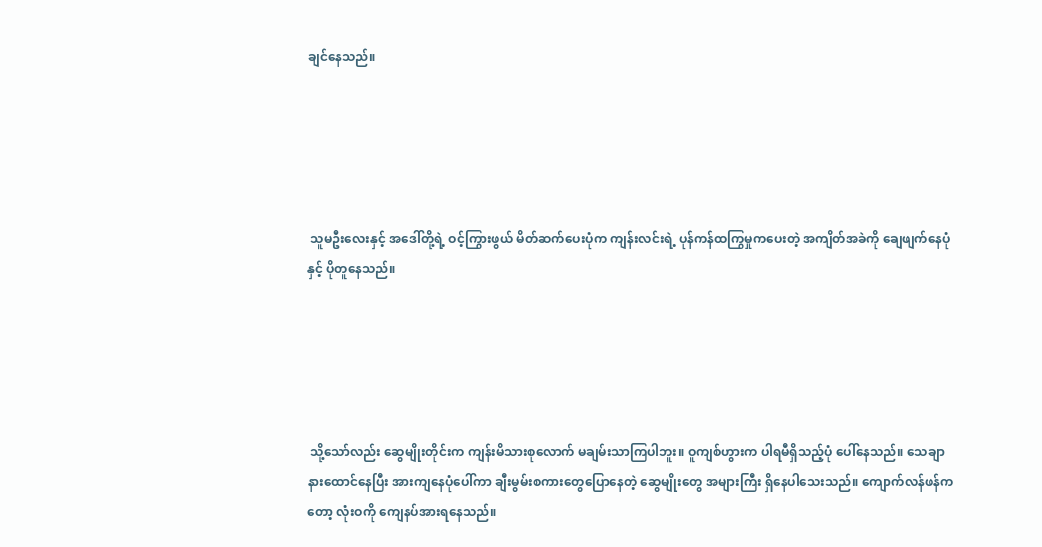ချင်နေသည်။





 သူမဦးလေးနှင့် အဒေါ်တို့ရဲ့ ဝင့်ကြွားဖွယ် မိတ်ဆက်ပေးပုံက ကျန်းလင်းရဲ့ ပုန်ကန်ထကြွမှုကပေးတဲ့ အကျိတ်အခဲကို ချေဖျက်နေပုံနှင့် ပိုတူနေသည်။





 သို့သော်လည်း ဆွေမျိုးတိုင်းက ကျန်းမိသားစုလောက် မချမ်းသာကြပါဘူး။ ဝူကျစ်ဟွားက ပါရမီရှိသည့်ပုံ ပေါ်နေသည်။ သေချာနားထောင်နေပြီး အားကျနေပုံပေါ်ကာ ချီးမွမ်းစကားတွေပြောနေတဲ့ ဆွေမျိုးတွေ အများကြီး ရှိနေပါသေးသည်။ ကျောက်လန်ဖန်ကတော့ လုံးဝကို ကျေနပ်အားရနေသည်။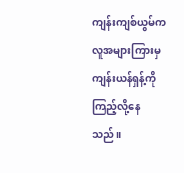ကျန်းကျစ်ယွမ်က လူအများကြားမှ ကျန်းယန်ရှန့်ကို ကြည့်လို့နေသည်။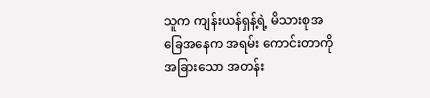သူက ကျန်းယန်ရှန့်ရဲ့ မိသားစုအခြေအနေက အရမ်း ကောင်းတာကို အခြားသော အတန်း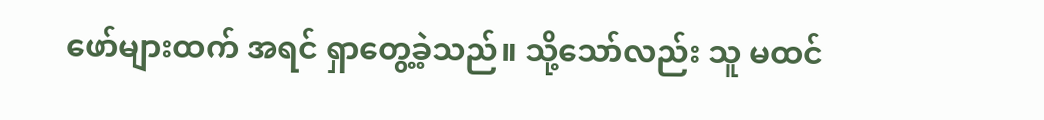ဖော်များထက် အရင် ရှာတွေ့ခဲ့သည်။ သို့သော်လည်း သူ မထင်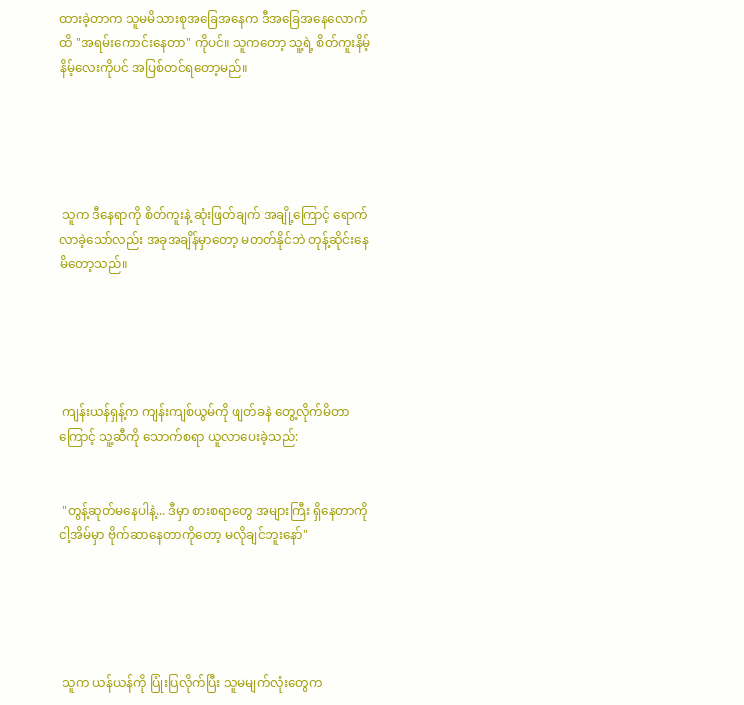ထားခဲ့တာက သူမမိသားစုအခြေအနေက ဒီအခြေအနေလောက်ထိ "အရမ်းကောင်းနေတာ" ကိုပင်။ သူကတော့ သူ့ရဲ့ စိတ်ကူးနိမ့်နိမ့်လေးကိုပင် အပြစ်တင်ရတော့မည်။





 သူက ဒီနေရာကို စိတ်ကူးနဲ့ ဆုံးဖြတ်ချက် အချို့ကြောင့် ရောက်လာခဲ့သော်လည်း အခုအချိန်မှာတော့ မတတ်နိုင်ဘဲ တုန့်ဆိုင်းနေမိတော့သည်။





 ကျန်းယန်ရှန့်က ကျန်းကျစ်ယွမ်ကို ဖျတ်ခနဲ တွေ့လိုက်မိတာကြောင့် သူ့ဆီကို သောက်စရာ ယူလာပေးခဲ့သည်:


 "တွန့်ဆုတ်မနေပါနဲ့... ဒီမှာ စားစရာတွေ အများကြီး ရှိနေတာကို ငါ့အိမ်မှာ ဗိုက်ဆာနေတာကိုတော့ မလိုချင်ဘူးနော်"





 သူက ယန်ယန်ကို ပြုံးပြလိုက်ပြီး သူမမျက်လုံးတွေက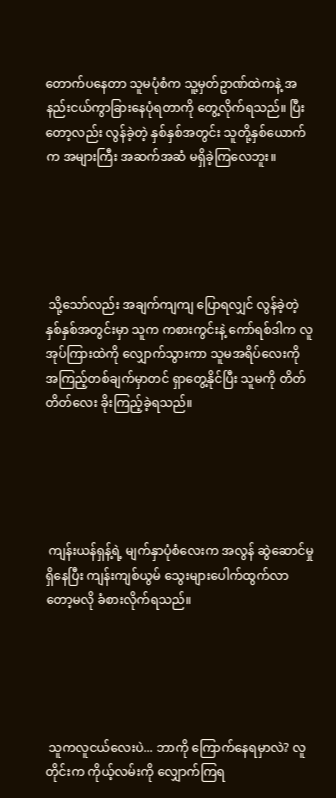တောက်ပနေတာ သူမပုံစံက သူ့မှတ်ဥာဏ်ထဲကနဲ့ အနည်းငယ်ကွာခြားနေပုံရတာကို တွေ့လိုက်ရသည်။ ပြီးတော့လည်း လွန်ခဲ့တဲ့ နှစ်နှစ်အတွင်း သူတို့နှစ်ယောက်က အများကြီး အဆက်အဆံ မရှိခဲ့ကြလေဘူး။





 သို့သော်လည်း အချက်ကျကျ ပြောရလျှင် လွန်ခဲ့တဲ့ နှစ်နှစ်အတွင်းမှာ သူက ကစားကွင်းနဲ့ ကော်ရစ်ဒါက လူအုပ်ကြားထဲကို လျှောက်သွားကာ သူမအရိပ်လေးကို အကြည့်တစ်ချက်မှာတင် ရှာတွေ့နိုင်ပြီး သူမကို တိတ်တိတ်လေး ခိုးကြည့်ခဲ့ရသည်။





 ကျန်းယန်ရှန့်ရဲ့ မျက်နှာပုံစံလေးက အလွန် ဆွဲဆောင်မှု ရှိနေပြီး ကျန်းကျစ်ယွမ် သွေးများပေါက်ထွက်လာတော့မလို ခံစားလိုက်ရသည်။





 သူကလူငယ်လေးပဲ... ဘာကို ကြောက်နေရမှာလဲ? လူတိုင်းက ကိုယ့်လမ်းကို လျှောက်ကြရ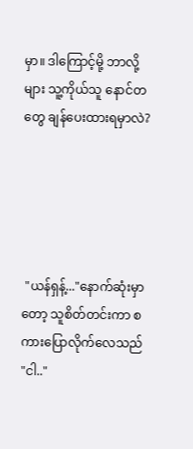မှာ။ ဒါကြောင့်မို့ ဘာလို့များ သူ့ကိုယ်သူ နောင်တတွေ ချန်ပေးထားရမှာလဲ?





 "ယန်ရှန့်..."နောက်ဆုံးမှာတော့ သူစိတ်တင်းကာ စကားပြောလိုက်လေသည် "ငါ.."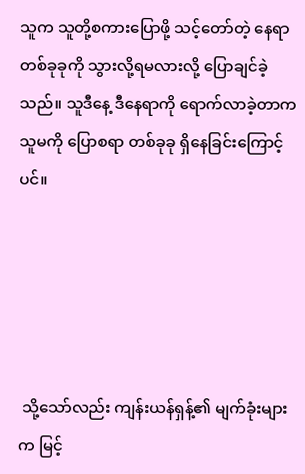သူက သူတို့စကားပြောဖို့ သင့်တော်တဲ့ နေရာတစ်ခုခုကို သွားလို့ရမလားလို့ ပြောချင်ခဲ့သည်။ သူဒီနေ့ ဒီနေရာကို ရောက်လာခဲ့တာက သူမကို ပြောစရာ တစ်ခုခု ရှိနေခြင်းကြောင့်ပင်။





 သို့သော်လည်း ကျန်းယန်ရှန့်၏ မျက်ခုံးများက မြင့်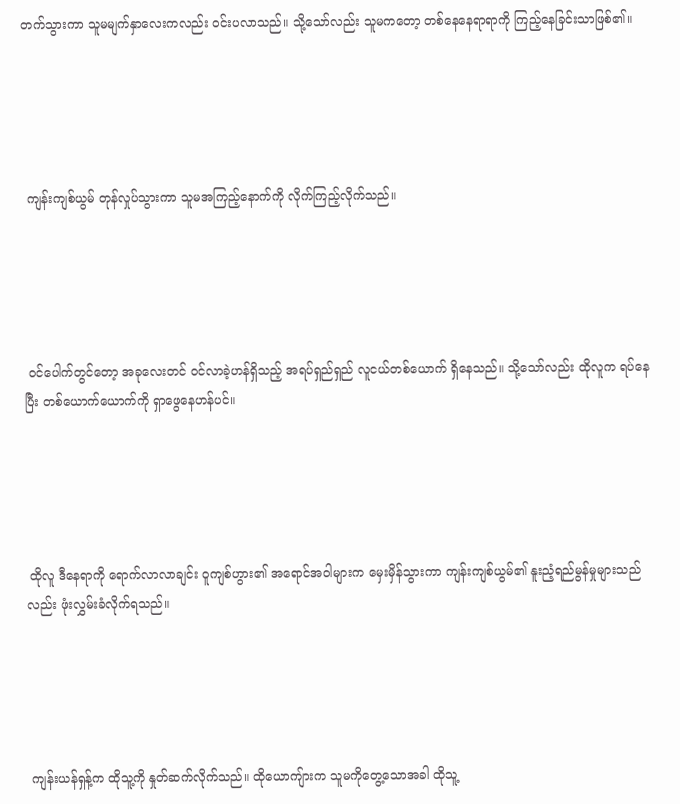တက်သွားကာ သူမမျက်နှာလေးကလည်း ဝင်းပလာသည်။ သို့သော်လည်း သူမကတော့ တစ်နေနေရာရာကို ကြည့်နေခြင်းသာဖြစ်၏။





 ကျန်းကျစ်ယွမ် တုန်လှုပ်သွားကာ သူမအကြည့်နောက်ကို လိုက်ကြည့်လိုက်သည်။





 ဝင်ပေါက်တွင်တော့ အခုလေးတင် ဝင်လာခဲ့ဟန်ရှိသည့် အရပ်ရှည်ရှည် လူငယ်တစ်ယောက် ရှိနေသည်။ သို့သော်လည်း ထိုလူက ရပ်နေပြီး တစ်ယောက်ယောက်ကို ရှာဖွေနေဟန်ပင်။





 ထိုလူ ဒီနေရာကို ရောက်လာလာချင်း ဝူကျစ်ဟွား၏ အရောင်အဝါများက မှေးမှိန်သွားကာ ကျန်းကျစ်ယွမ်၏ နူးညံ့ရည်မွန်မှုများသည်လည်း ဖုံးလွှမ်းခံလိုက်ရသည်။





 ကျန်းယန်ရှန့်က ထိုသူ့ကို နှုတ်ဆက်လိုက်သည်။ ထိုယောကျ်ားက သူမကိုတွေ့သောအခါ ထိုသူ့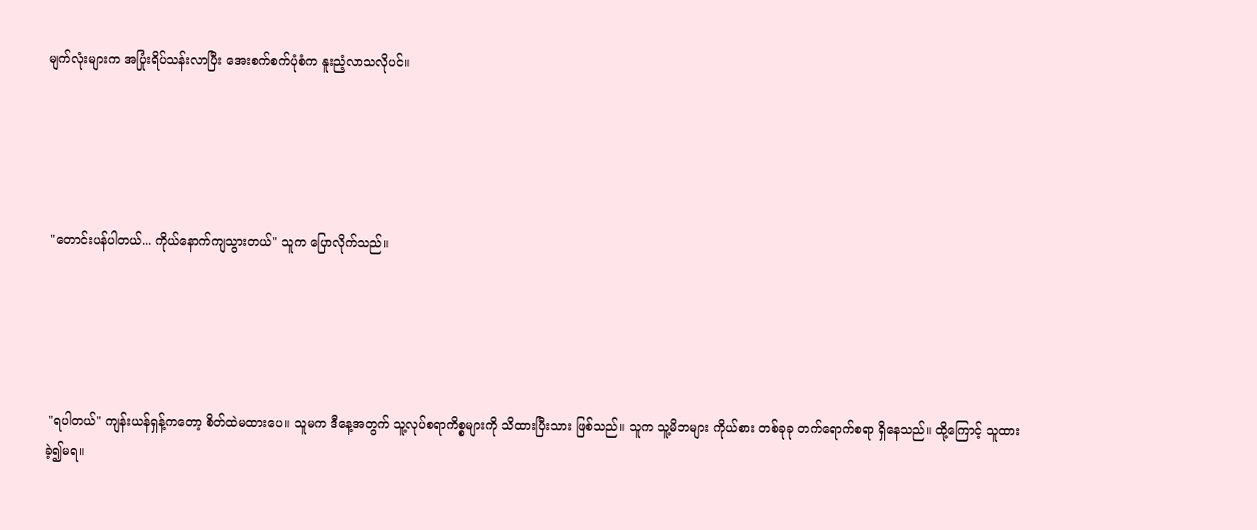မျက်လုံးများက အပြုံးရိပ်သန်းလာပြီး အေးစက်စက်ပုံစံက နူးညံ့လာသလိုပင်။





 "တောင်းပန်ပါတယ်... ကိုယ်နောက်ကျသွားတယ်" သူက ပြောလိုက်သည်။





 "ရပါတယ်" ကျန်းယန်ရှန့်ကတော့ စိတ်ထဲမထားပေ။ သူမက ဒီနေ့အတွက် သူ့လုပ်စရာကိစ္စများကို သိထားပြီးသား ဖြစ်သည်။ သူက သူ့မိဘများ ကိုယ်စား တစ်ခုခု တက်ရောက်စရာ ရှိနေသည်။ ထို့ကြောင့် သူထားခဲ့၍မရ။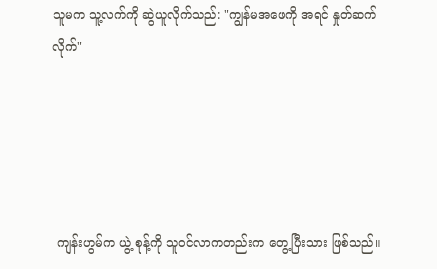သူမက သူ့လက်ကို ဆွဲယူလိုက်သည်: "ကျွန်မအဖေကို အရင် နှုတ်ဆက်လိုက်"





 ကျန်းဟွမ်က ယွဲ့ စုန့်ကို သူဝင်လာကတည်းက တွေ့ပြီးသား ဖြစ်သည်။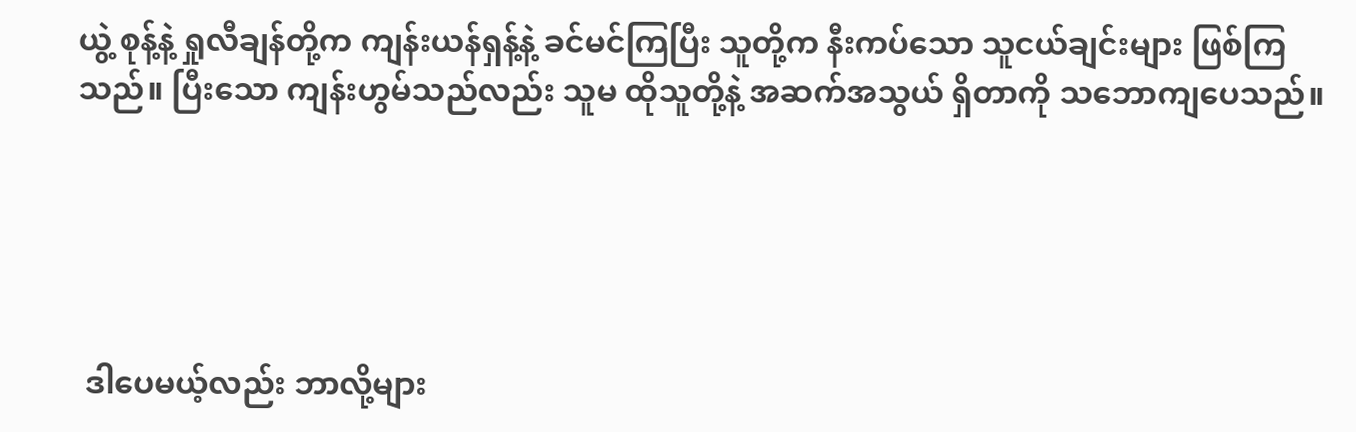ယွဲ့ စုန့်နဲ့ ရှုလီချန်တို့က ကျန်းယန်ရှန့်နဲ့ ခင်မင်ကြပြီး သူတို့က နီးကပ်သော သူငယ်ချင်းများ ဖြစ်ကြသည်။ ပြီးသော ကျန်းဟွမ်သည်လည်း သူမ ထိုသူတို့နဲ့ အဆက်အသွယ် ရှိတာကို သဘောကျပေသည်။





 ဒါပေမယ့်လည်း ဘာလို့များ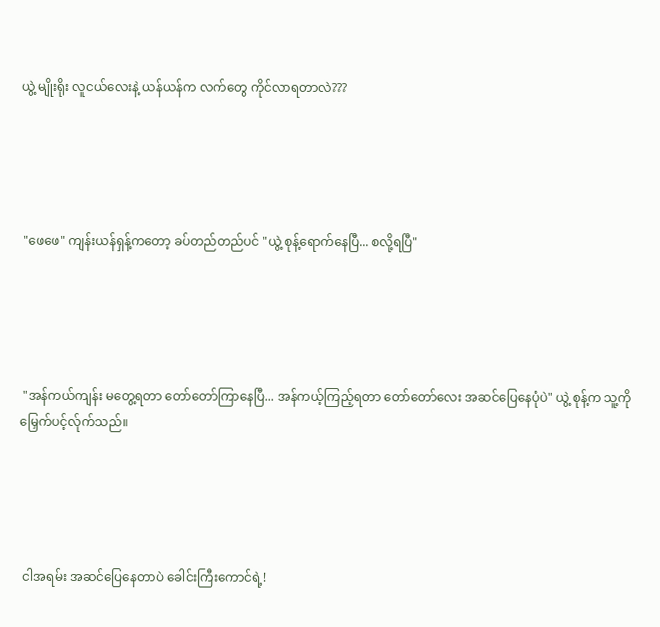ယွဲ့ မျိုးရိုး လူငယ်လေးနဲ့ ယန်ယန်က လက်တွေ ကိုင်လာရတာလဲ???





 "ဖေဖေ" ကျန်းယန်ရှန့်ကတော့ ခပ်တည်တည်ပင် "ယွဲ့ စုန့်ရောက်နေပြီ... စလို့ရပြီ"





 "အန်ကယ်ကျန်း မတွေ့ရတာ တော်တော်ကြာနေပြီ... အန်ကယ့်ကြည့်ရတာ တော်တော်လေး အဆင်ပြေနေပုံပဲ" ယွဲ့ စုန့်က သူ့ကို မြှေက်ပင့်လ်ုက်သည်။





 ငါအရမ်း အဆင်ပြေနေတာပဲ ခေါင်းကြီးကောင်ရဲ့!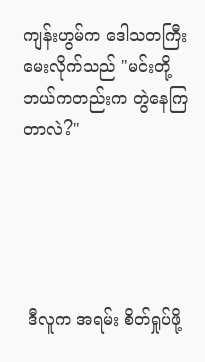ကျန်းဟွမ်က ဒေါသတကြီး မေးလိုက်သည် "မင်းတို့ ဘယ်ကတည်းက တွဲနေကြတာလဲ?"





 ဒီလူက အရမ်း စိတ်ရှုပ်ဖို့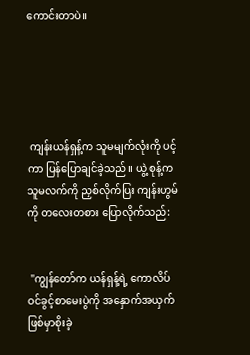ကောင်းတာပဲ။





 ကျန်းယန်ရှန့်က သူမမျက်လုံးကို ပင့်ကာ ပြန်ပြောချင်ခဲ့သည်။ ယွဲ့ စုန့်က သူမလက်ကို ညှစ်လိုက်ပြး ကျန်းဟွမ်ကို တလေးတစား ပြောလိုက်သည်:


 "ကျွန်တော်က ယန်ရှန့်ရဲ့ ကောလိပ်ဝင်ခွင့်စာမေးပွဲကို အနှောက်အယှက် ဖြစ်မှာစိုးခဲ့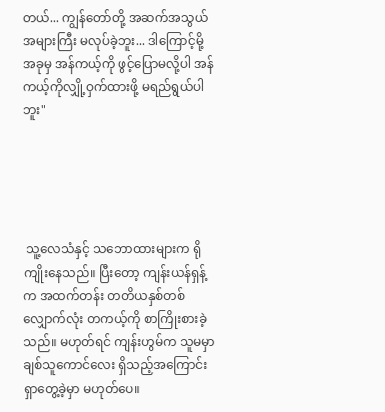တယ်... ကျွန်တော်တို့ အဆက်အသွယ် အများကြီး မလုပ်ခဲ့ဘူး... ဒါကြောင့်မို့ အခုမှ အန်ကယ့်ကို ဖွင့်ပြောမလို့ပါ အန်ကယ့်ကိုလျှို့ဝှက်ထားဖို့ မရည်ရွယ်ပါဘူး"





 သူ့လေသံနှင့် သဘောထားများက ရိုကျိုးနေသည်။ ပြီးတော့ ကျန်းယန်ရှန့်က အထက်တန်း တတိယနှစ်တစ်လျှောက်လုံး တကယ့်ကို စာကြိုးစားခဲ့သည်။ မဟုတ်ရင် ကျန်းဟွမ်က သူမမှာ ချစ်သူကောင်လေး ရှိသည့်အကြောင်း ရှာတွေ့ခဲ့မှာ မဟုတ်ပေ။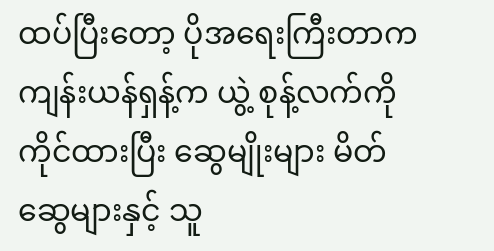ထပ်ပြီးတော့ ပိုအရေးကြီးတာက ကျန်းယန်ရှန့်က ယွဲ့ စုန့်လက်ကို ကိုင်ထားပြီး ဆွေမျိုးများ မိတ်ဆွေများနှင့် သူ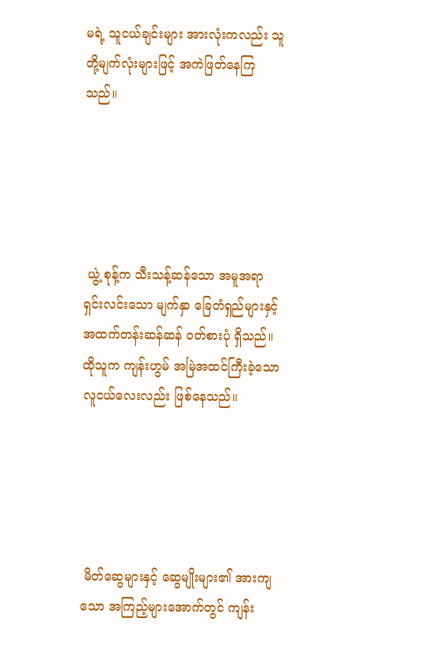မရဲ့ သူငယ်ချင်းများ အားလုံးကလည်း သူတို့မျက်လုံးများဖြင့် အကဲဖြတ်နေကြသည်။





 ယွဲ့ စုန့်က သီးသန့်ဆန်သော အမူအရာ ရှင်းလင်းသော မျက်နှာ ခြေတံရှည်များနှင့် အထက်တန်းဆန်ဆန် ဝတ်စားပုံ ရှိသည်။ ထိုသူက ကျန်းဟွမ် အမြဲအထင်ကြီးခဲ့သော လူငယ်လေးလည်း ဖြစ်နေသည်။





 မိတ်ဆွေများနှင့် ဆွေမျိုးများ၏ အားကျသော အကြည့်များအောက်တွင် ကျန်း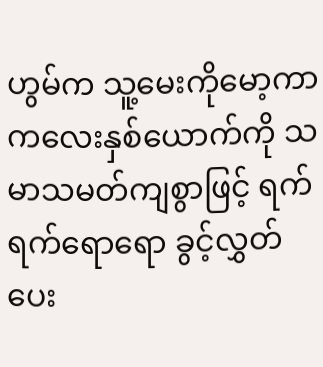ဟွမ်က သူ့မေးကိုမော့ကာ ကလေးနှစ်ယောက်ကို သမာသမတ်ကျစွာဖြင့် ရက်ရက်ရောရော ခွင့်လွှတ်ပေး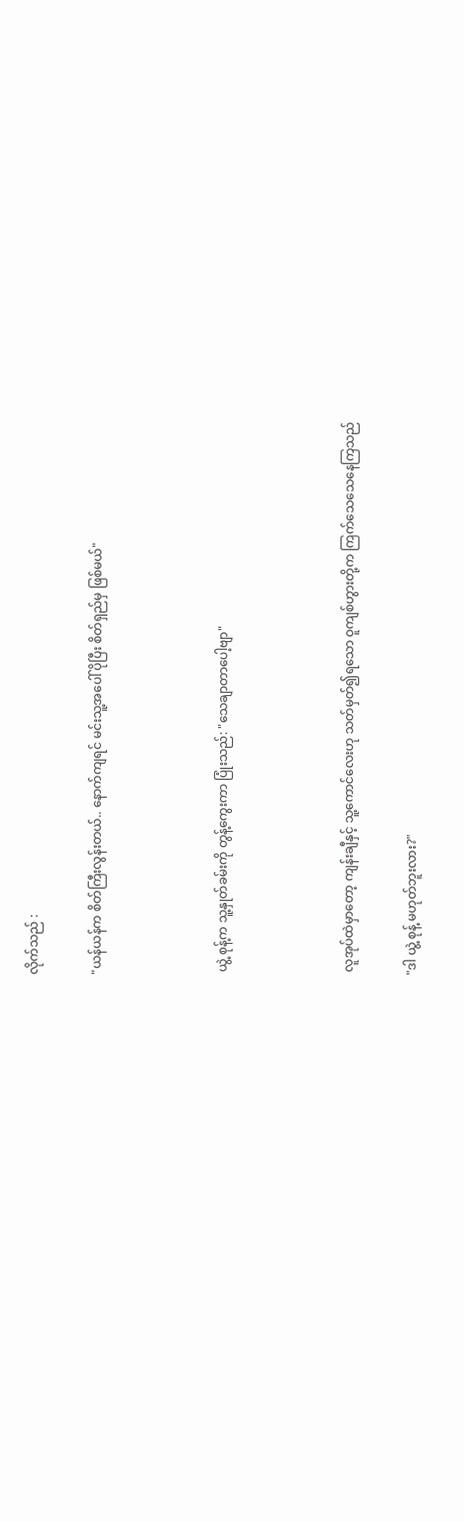လိုက်သည် :


"ယန်ယန်က စိတ်ကြီးလွန်းတယ်.. နောက်ကျရင် မင်းသူ့အပေါ် ပိုပြီး စိတ်ရှည်မှ ဖြစ်မယ်"





 ယွဲ့ စုန့်က သူ့နှုတ်ခမ်းကို တွန့်ကွေးကာ ပြုံးသည်: "သေချာတာပေါ့ဗျာ"





 လူအုပ်ထဲမှာတော့ ကျန်းချီနှင့် သူ့ကောင်လေးဟု သတ်မှတ်၍ရသော ဝူကျစ်ဟွားတို့က ကြက်သေသေနေကြသည်


"ဒါ ယွဲ့ စုန့် မဟုတ်ဘူးလား?"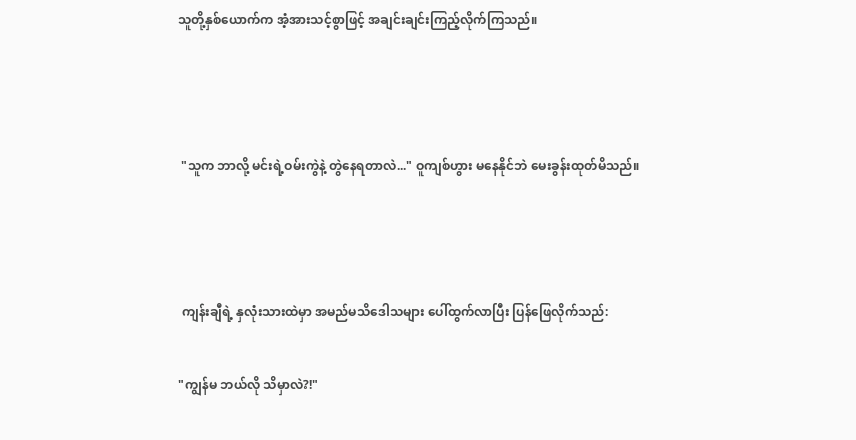သူတို့နှစ်ယောက်က အံ့အားသင့်စွာဖြင့် အချင်းချင်းကြည့်လိုက်ကြသည်။





 "သူက ဘာလို့ မင်းရဲ့ဝမ်းကွဲနဲ့ တွဲနေရတာလဲ..." ဝူကျစ်ဟွား မနေနိုင်ဘဲ မေးခွန်းထုတ်မိသည်။





 ကျန်းချီရဲ့ နှလုံးသားထဲမှာ အမည်မသိဒေါသများ ပေါ်ထွက်လာပြီး ပြန်ဖြေလိုက်သည်:


"ကျွန်မ ဘယ်လို သိမှာလဲ?!"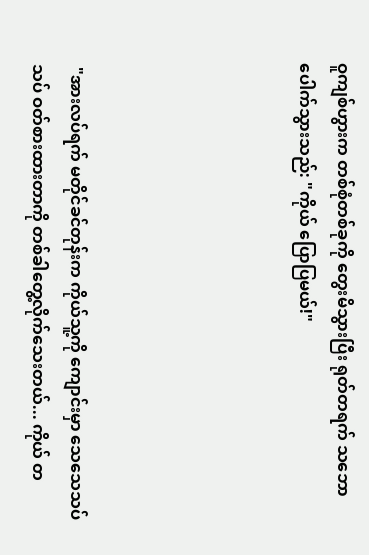ဝူကျစ်ဟွားက တစ်စုံတစ်ခုကို တွေးမိသွားပြီး ရုတ်တရက် သဘောပေါက်သွားသည်: "ကိုယ် ပြောပြမယ်!"





 "အားလပ်ရက် မတိုင်ခင်တုန်းက ကိုယ်သူ့ကို ကျောင်းမှာ သေသေသပ်သပ် ဝတ်စားထားတာကို တစ်ခါတွေ့လိုက်သေးတယ်... ကိုယ် တ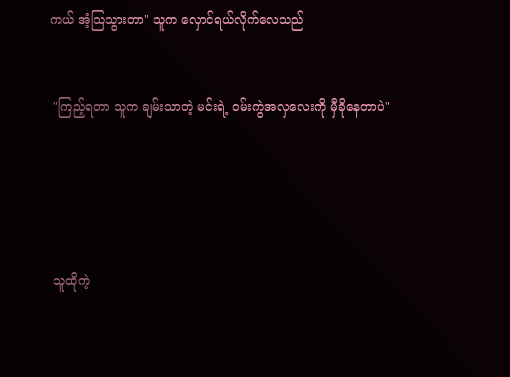ကယ် အံ့သြသွားတာ" သူက လှောင်ရယ်လိုက်လေသည်


 "ကြည့်ရတာ သူက ချမ်းသာတဲ့ မင်းရဲ့ ဝမ်းကွဲအလှလေးကို မှီခိုနေတာပဲ"





 သူထိုကဲ့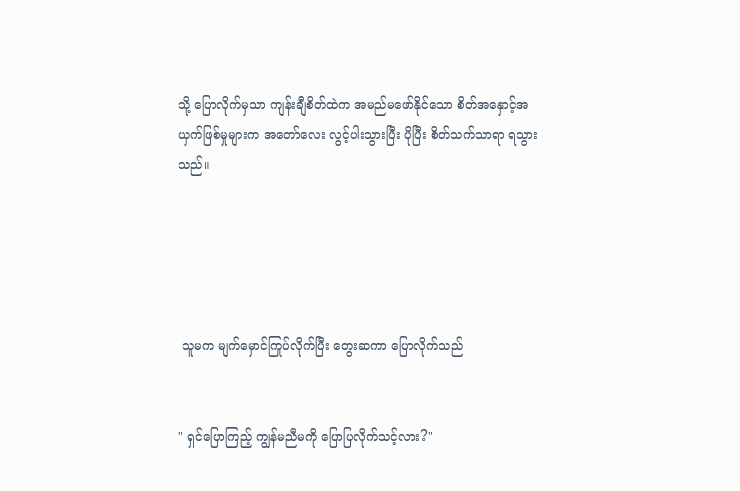သို့ ပြောလိုက်မှသာ ကျန်းချီစိတ်ထဲက အမည်မဖော်နိုင်သော စိတ်အနှောင့်အယှက်ဖြစ်မှုများက အတော်လေး လွင့်ပါးသွားပြီး ပိုပြီး စိတ်သက်သာရာ ရသွားသည်။





 သူမက မျက်မှောင်ကြုပ်လိုက်ပြီး တွေးဆကာ ပြောလိုက်သည်


" ရှင်ပြောကြည့် ကျွန်မညီမကို ပြောပြလိုက်သင့်လား?"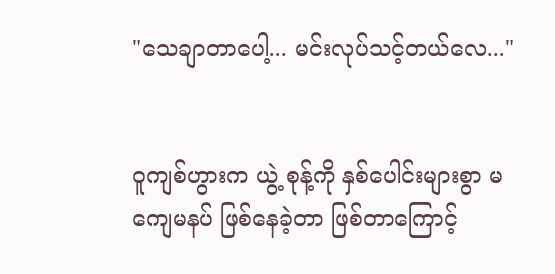"သေချာတာပေါ့... မင်းလုပ်သင့်တယ်လေ..."


ဝူကျစ်ဟွားက ယွဲ့ စုန့်ကို နှစ်ပေါင်းများစွာ မကျေမနပ် ဖြစ်နေခဲ့တာ ဖြစ်တာကြောင့်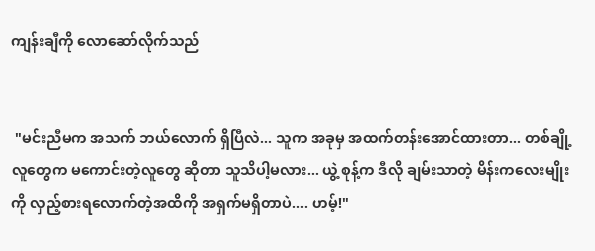ကျန်းချီကို လောဆော်လိုက်သည်


 "မင်းညီမက အသက် ဘယ်လောက် ရှိပြီလဲ... သူက အခုမှ အထက်တန်းအောင်ထားတာ... တစ်ချို့လူတွေက မကောင်းတဲ့လူတွေ ဆိုတာ သူသိပါ့မလား... ယွဲ့ စုန့်က ဒီလို ချမ်းသာတဲ့ မိန်းကလေးမျိုးကို လှည့်စားရလောက်တဲ့အထိကို အရှက်မရှိတာပဲ.... ဟမ့်!"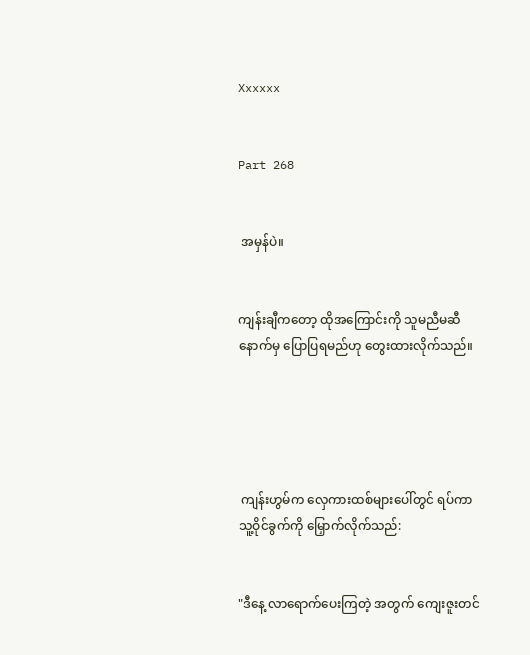Xxxxxx


Part 268


 အမှန်ပဲ။


ကျန်းချီကတော့ ထိုအကြောင်းကို သူမညီမဆီ နောက်မှ ပြောပြရမည်ဟု တွေးထားလိုက်သည်။





 ကျန်းဟွမ်က လှေကားထစ်များပေါ်တွင် ရပ်ကာ သူ့ဝိုင်ခွက်ကို မြှောက်လိုက်သည်:


"ဒီနေ့ လာရောက်ပေးကြတဲ့ အတွက် ကျေးဇူးတင်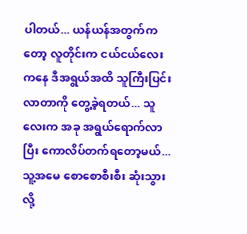ပါတယ်... ယန်ယန်အတွက်ကတော့ လူတိုင်းက ငယ်ငယ်လေးကနေ ဒီအရွယ်အထိ သူကြီးပြင်းလာတာကို တွေ့ခဲ့ရတယ်... သူလေးက အခု အရွယ်ရောက်လာပြီး ကောလိပ်တက်ရတော့မယ်... သူ့အမေ စောစောစီးစီး ဆုံးသွားလို့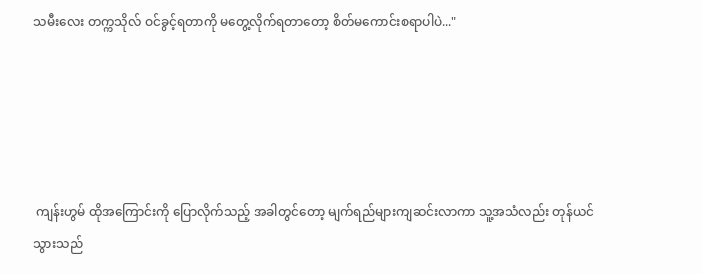သမီးလေး တက္ကသိုလ် ဝင်ခွင့်ရတာကို မတွေ့လိုက်ရတာတော့ စိတ်မကောင်းစရာပါပဲ..."





 ကျန်းဟွမ် ထိုအကြောင်းကို ပြောလိုက်သည့် အခါတွင်တော့ မျက်ရည်များကျဆင်းလာကာ သူ့အသံလည်း တုန်ယင်သွားသည်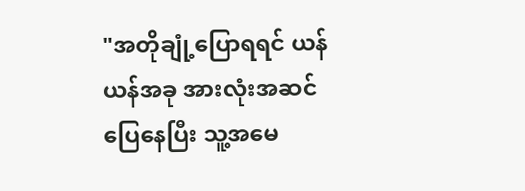"အတိုချုံ့ပြောရရင် ယန်ယန်အခု အားလုံးအဆင်ပြေနေပြီး သူ့အမေ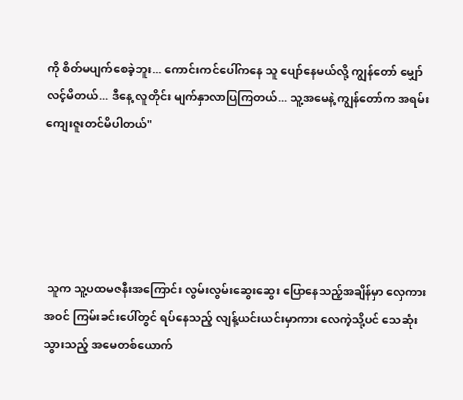ကို စိတ်မပျက်စေခဲ့ဘူး... ကောင်းကင်ပေါ်ကနေ သူ ပျော်နေမယ်လို့ ကျွန်တော် မျှော်လင့်မိတယ်... ဒီနေ့ လူတိုင်း မျက်နှာလာပြကြတယ်... သူ့အမေနဲ့ ကျွန်တော်က အရမ်းကျေးဇူးတင်မိပါတယ်"





 သူက သူ့ပထမဇနီးအကြောင်း လွမ်းလွမ်းဆွေးဆွေး ပြောနေသည့်အချိန်မှာ လှေကားအဝင် ကြမ်းခင်းပေါ်တွင် ရပ်နေသည့် လျန့်ယင်းယင်းမှာကား လေကဲ့သို့ပင် သေဆုံးသွားသည့် အမေတစ်ယောက်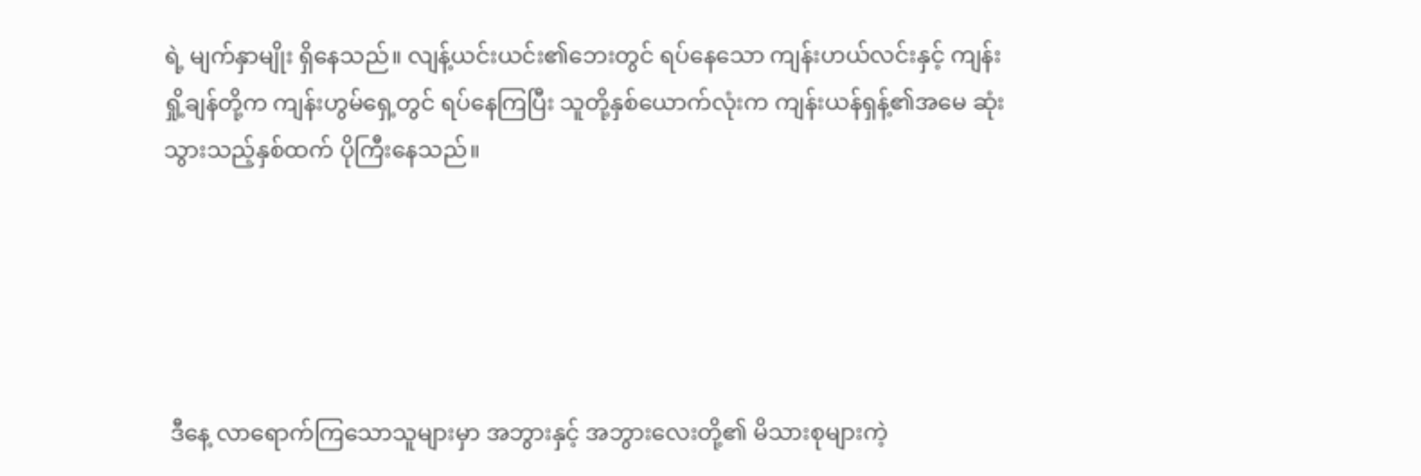ရဲ့ မျက်နှာမျိုး ရှိနေသည်။ လျန့်ယင်းယင်း၏ဘေးတွင် ရပ်နေသော ကျန်းဟယ်လင်းနှင့် ကျန်းရှို့ချန်တို့က ကျန်းဟွမ်ရှေ့တွင် ရပ်နေကြပြီး သူတို့နှစ်ယောက်လုံးက ကျန်းယန်ရှန့်၏အမေ ဆုံးသွားသည့်နှစ်ထက် ပိုကြီးနေသည်။





 ဒီနေ့ လာရောက်ကြသောသူများမှာ အဘွားနှင့် အဘွားလေးတို့၏ မိသားစုများကဲ့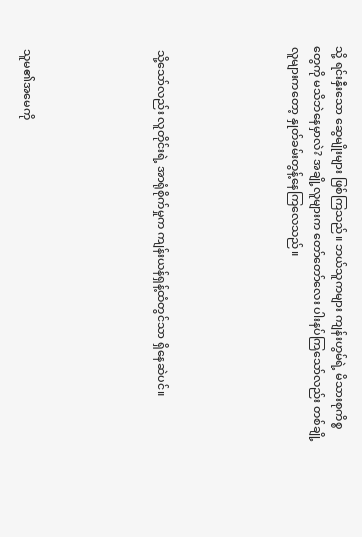သို့ ရင်းနှီးသော ဆွေမျိုးများ ဖြစ်ကြသည်။ ဘယ်သူကများ ကျန်းဟွမ်ရဲ့ မိသားစုကိစ္စတွေကို မသိဘဲနေမှာလဲ? အချို့လူများက တော်တော်လေး ပါးနပ်ကြသော်လည်း တစ်ချို့လူများကတော့ နှုတ်ခမ်းတွန့်နေကြလေသည်။





 သို့သော်လည်း လူတိုင်းရဲ့ အာရုံစိုက်မှုက ကျန်းယန်ရှန့်ထံတွင်သာ ရှိနေဆဲပင်။





 သူမ၏အမေကို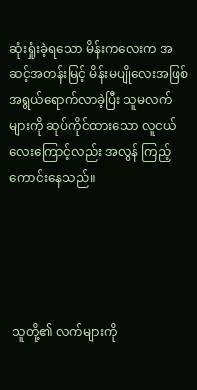ဆုံးရှုံးခဲ့ရသော မိန်းကလေးက အဆင့်အတန်းမြင့် မိန်းမပျိုလေးအဖြစ် အရွယ်ရောက်လာခဲ့ပြီး သူမလက်များကို ဆုပ်ကိုင်ထားသော လူငယ်လေးကြောင့်လည်း အလွန် ကြည့်ကောင်းနေသည်။





 သူတို့၏ လက်များကို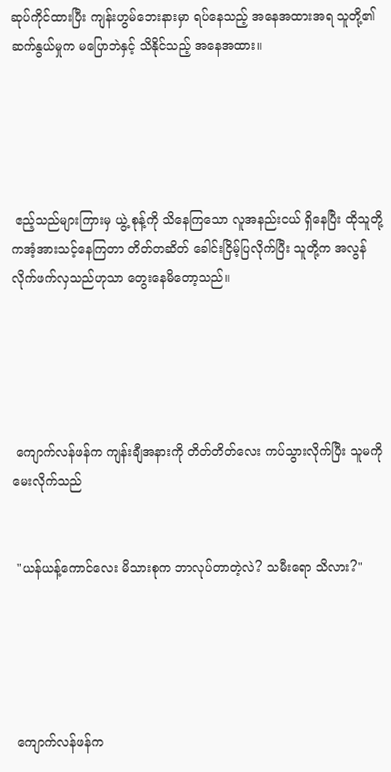ဆုပ်ကိုင်ထားပြီး ကျန်းဟွမ်ဘေးနားမှာ ရပ်နေသည့် အနေအထားအရ သူတို့၏ ဆက်နွယ်မှုက မပြောဘဲနှင့် သိနိုင်သည့် အနေအထား။





 ဧည့်သည်များကြားမှ ယွဲ့ စုန့်ကို သိနေကြသော လူအနည်းငယ် ရှိနေပြီး ထိုသူတို့ကအံ့အားသင့်နေကြတာ တိတ်တဆိတ် ခေါင်းငြိမ့်ပြလိုက်ပြီး သူတို့က အလွန်လိုက်ဖက်လှသည်ဟုသာ တွေးနေမိတော့သည်။





 ကျောက်လန်ဖန်က ကျန်းချီအနားကို တိတ်တိတ်လေး ကပ်သွားလိုက်ပြီး သူမကို မေးလိုက်သည်


 "ယန်ယန့်ကောင်လေး မိသားစုက ဘာလုပ်တာတဲ့လဲ? သမီးရော သိလား?"





 ကျောက်လန်ဖန်က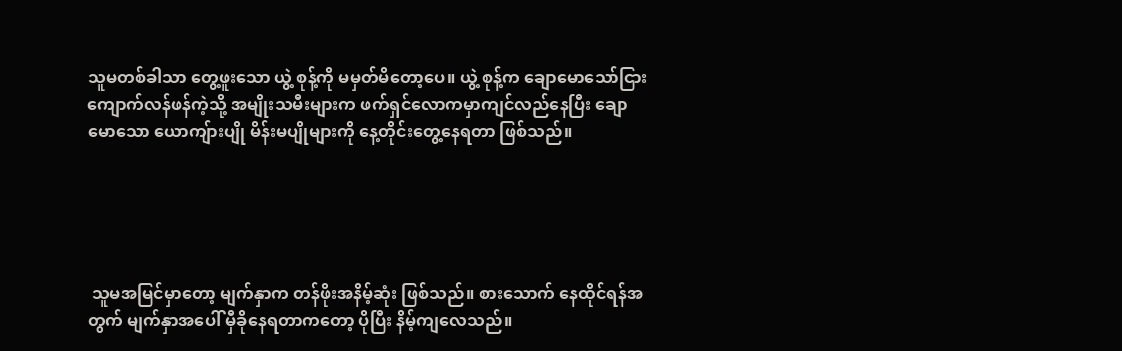သူမတစ်ခါသာ တွေ့ဖူးသော ယွဲ့ စုန့်ကို မမှတ်မိတော့ပေ။ ယွဲ့ စုန့်က ချောမောသော်ငြား ကျောက်လန်ဖန်ကဲ့သို့ အမျိုးသမီးများက ဖက်ရှင်လောကမှာကျင်လည်နေပြီး ချောမောသော ယောကျ်ားပျို မိန်းမပျိုများကို နေ့တိုင်းတွေ့နေရတာ ဖြစ်သည်။





 သူမအမြင်မှာတော့ မျက်နှာက တန်ဖိုးအနိမ့်ဆုံး ဖြစ်သည်။ စားသောက် နေထိုင်ရန်အတွက် မျက်နှာအပေါ် မှီခိုနေရတာကတော့ ပိုပြီး နိမ့်ကျလေသည်။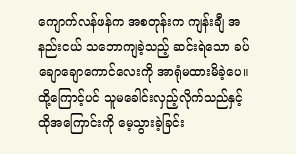ကျောက်လန်ဖန်က အစတုန်းက ကျန်းချီ အနည်းငယ် သဘောကျခဲ့သည့် ဆင်းရဲသော ခပ်ချောချောကောင်လေးကို အာရုံမထားမိခဲ့ပေ။ ထို့ကြောင့်ပင် သူမခေါင်းလှည့်လိုက်သည်နှင့် ထိုအကြောင်းကို မေ့သွားခဲ့ခြင်း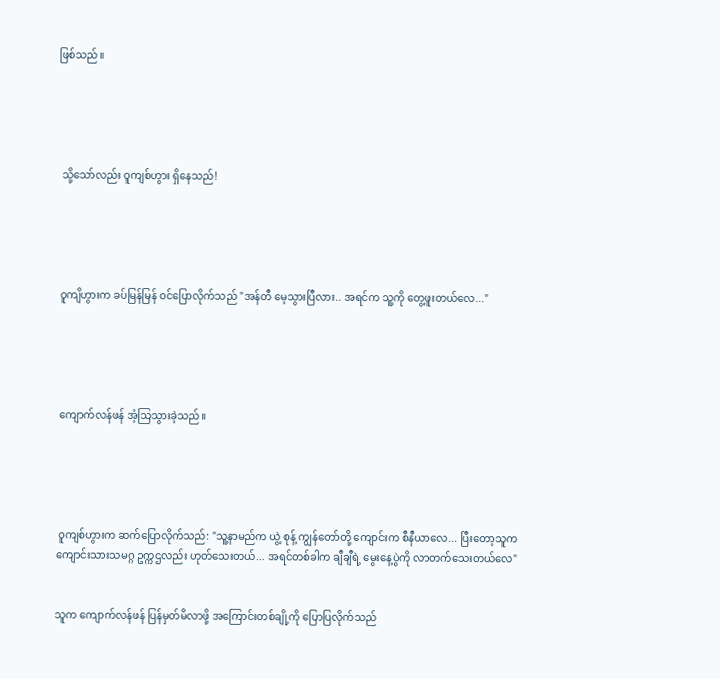ဖြစ်သည်။





 သို့သော်လည်း ဝူကျစ်ဟွား ရှိနေသည်!





 ဝူကျိဟွားက ခပ်မြန်မြန် ဝင်ပြောလိုက်သည် "အန်တီ မေ့သွားပြီလား.. အရင်က သူ့ကို တွေ့ဖူးတယ်လေ..."





 ကျောက်လန်ဖန် အံ့သြသွားခဲ့သည်။





 ဝူကျစ်ဟွားက ဆက်ပြောလိုက်သည်: "သူ့နာမည်က ယွဲ့ စုန့် ကျွန်တော်တို့ ကျောင်းက စီနီယာလေ... ပြီးတော့သူက ကျောင်းသားသမဂ္ဂ ဥက္ကဌလည်း ဟုတ်သေးတယ်... အရင်တစ်ခါက ချီချီရဲ့ မွေးနေ့ပွဲကို လာတက်သေးတယ်လေ"


သူက ကျောက်လန်ဖန် ပြန်မှတ်မိလာဖို့ အကြောင်းတစ်ချို့ကို ပြောပြလိုက်သည်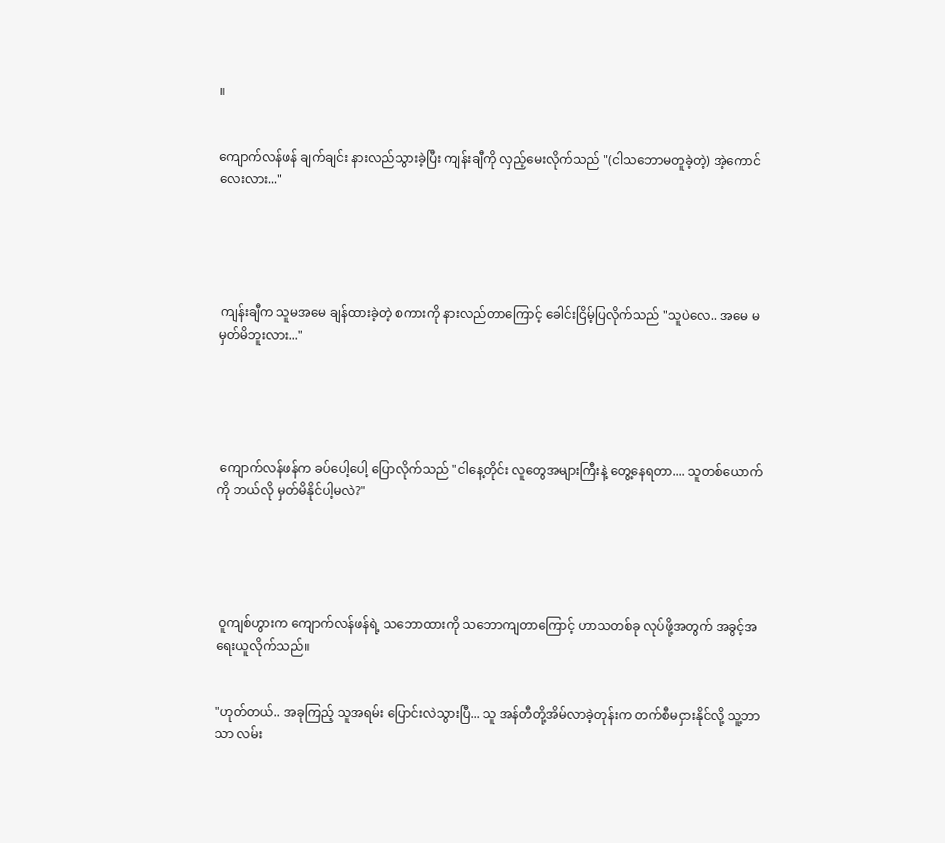။


ကျောက်လန်ဖန် ချက်ချင်း နားလည်သွားခဲ့ပြီး ကျန်းချီကို လှည့်မေးလိုက်သည် "(ငါသဘောမတူခဲ့တဲ့) အဲ့ကောင်လေးလား..."





 ကျန်းချီက သူမအမေ ချန်ထားခဲ့တဲ့ စကားကို နားလည်တာကြောင့် ခေါင်းငြိမ့်ပြလိုက်သည် "သူပဲလေ.. အမေ မမှတ်မိဘူးလား..."





 ကျောက်လန်ဖန်က ခပ်ပေါ့ပေါ့ ပြောလိုက်သည် "ငါနေ့တိုင်း လူတွေအများကြီးနဲ့ တွေ့နေရတာ.... သူတစ်ယောက်ကို ဘယ်လို မှတ်မိနိုင်ပါ့မလဲ?"





 ဝူကျစ်ဟွားက ကျောက်လန်ဖန်ရဲ့ သဘောထားကို သဘောကျတာကြောင့် ဟာသတစ်ခု လုပ်ဖို့အတွက် အခွင့်အရေးယူလိုက်သည်။


"ဟုတ်တယ်.. အခုကြည့် သူအရမ်း ပြောင်းလဲသွားပြီ... သူ အန်တီတို့အိမ်လာခဲ့တုန်းက တက်စီမငှားနိုင်လို့ သူ့ဘာသာ လမ်း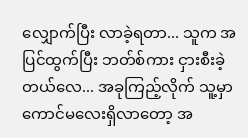လျှောက်ပြီး လာခဲ့ရတာ... သူက အပြင်ထွက်ပြီး ဘတ်စ်ကား ငှားစီးခဲ့တယ်လေ... အခုကြည့်လိုက် သူ့မှာကောင်မလေးရှိလာတော့ အ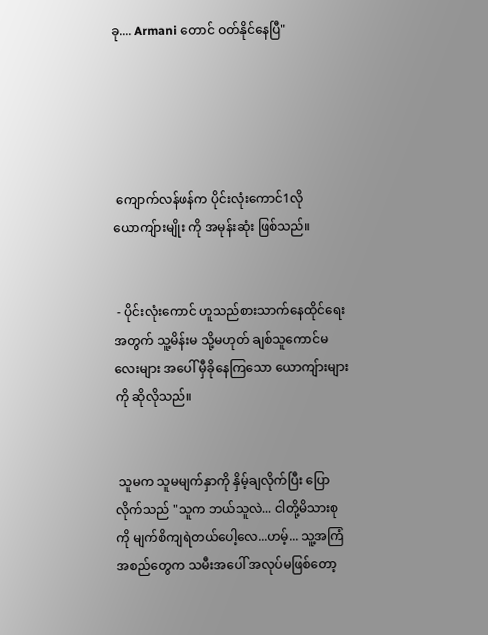ခု.... Armani တောင် ဝတ်နိုင်နေပြီ"





 ကျောက်လန်ဖန်က ပိုင်းလုံးကောင်1လို ယောကျ်ားမျိုး ကို အမုန်းဆုံး ဖြစ်သည်။


 - ပိုင်းလုံးကောင် ဟူသည်စားသာက်နေထိုင်ရေးအတွက် သူ့မိန်းမ သို့မဟုတ် ချစ်သူကောင်မလေးများ အပေါ် မှီခိုနေကြသော ယောကျ်ားများကို ဆိုလိုသည်။


 သူမက သူမမျက်နှာကို နှိမ့်ချလိုက်ပြီး ပြောလိုက်သည် "သူက ဘယ်သူလဲ... ငါတို့မိသားစုကို မျက်စိကျရဲတယ်ပေါ့လေ...ဟမ့်... သူ့အကြံအစည်တွေက သမီးအပေါ် အလုပ်မဖြစ်တော့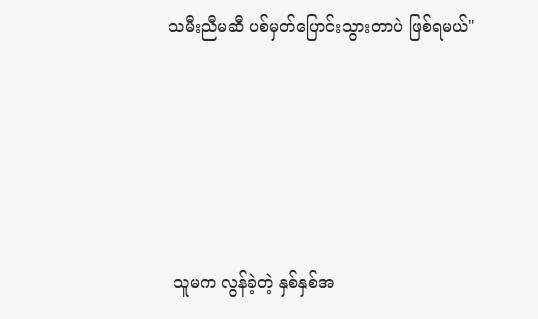သမီးညီမဆီ ပစ်မှတ်ပြောင်းသွားတာပဲ ဖြစ်ရမယ်"





 သူမက လွန်ခဲ့တဲ့ နှစ်နှစ်အ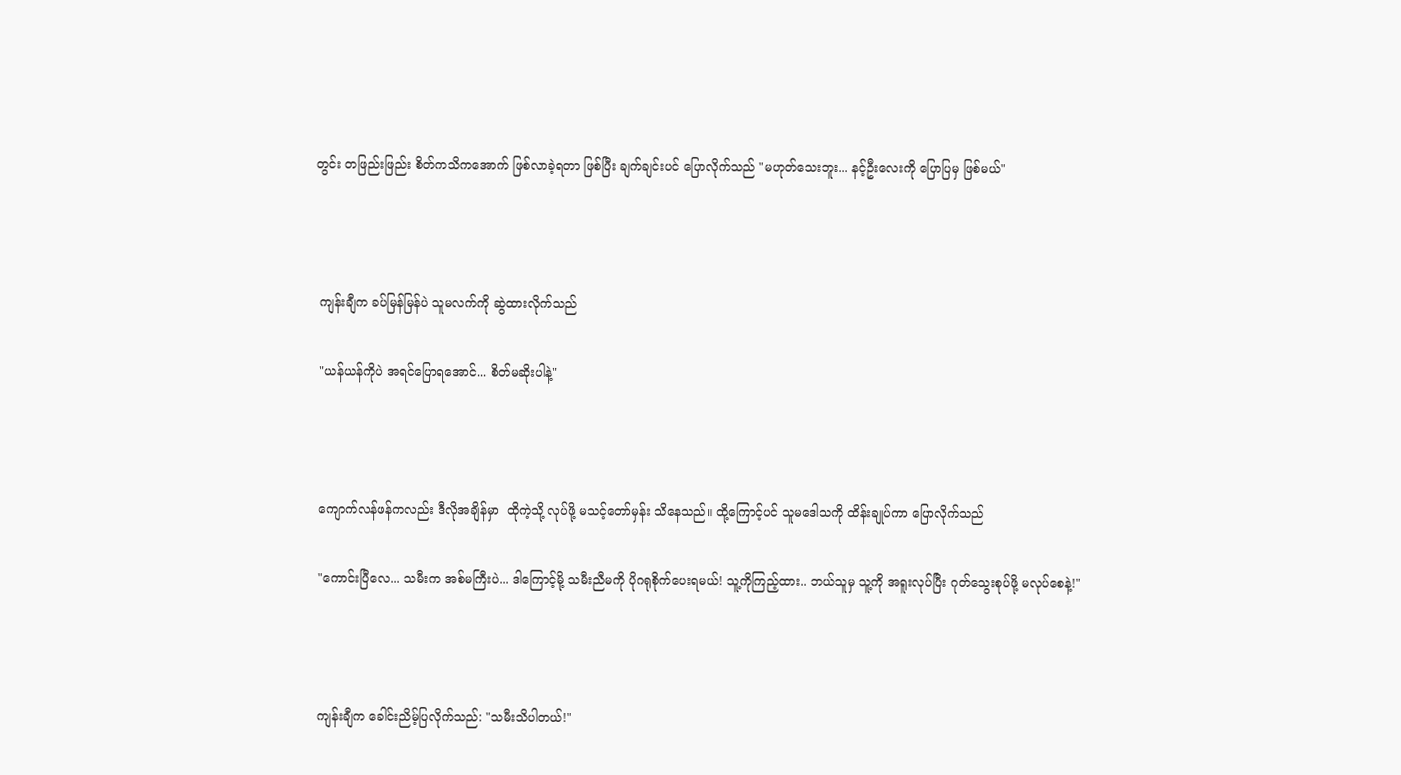တွင်း တဖြည်းဖြည်း စိတ်ကသိကအောက် ဖြစ်လာခဲ့ရတာ ဖြစ်ပြီး ချက်ချင်းပင် ပြောလိုက်သည် "မဟုတ်သေးဘူး... နင့်ဦးလေးကို ပြောပြမှ ဖြစ်မယ်"





 ကျန်းချီက ခပ်မြန်မြန်ပဲ သူမလက်ကို ဆွဲထားလိုက်သည်


 "ယန်ယန်ကိုပဲ အရင်ပြောရအောင်... စိတ်မဆိုးပါနဲ့"





 ကျောက်လန်ဖန်ကလည်း ဒီလိုအချိန်မှာ  ထိုကဲ့သို့ လုပ်ဖို့ မသင့်တော်မှန်း သိနေသည်။ ထို့ကြောင့်ပင် သူမဒေါသကို ထိန်းချုပ်ကာ ပြောလိုက်သည်


 "ကောင်းပြီလေ... သမီးက အစ်မကြီးပဲ... ဒါကြောင့်မို့ သမီးညီမကို ပိုဂရုစိုက်ပေးရမယ်! သူ့ကိုကြည့်ထား.. ဘယ်သူမှ သူ့ကို အရူးလုပ်ပြီး ဂုတ်သွေးစုပ်ဖို့ မလုပ်စေနဲ့!"





 ကျန်းချီက ခေါင်းညိမ့်ပြလိုက်သည်: "သမီးသိပါတယ်!"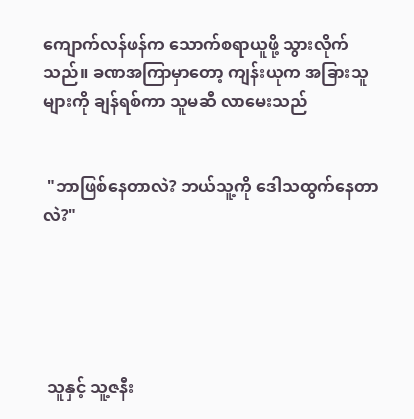ကျောက်လန်ဖန်က သောက်စရာယူဖို့ သွားလိုက်သည်။ ခဏအကြာမှာတော့ ကျန်းယုက အခြားသူများကို ချန်ရစ်ကာ သူမဆီ လာမေးသည်


 "ဘာဖြစ်နေတာလဲ? ဘယ်သူ့ကို ဒေါသထွက်နေတာလဲ?"





 သူနှင့် သူ့ဇနီး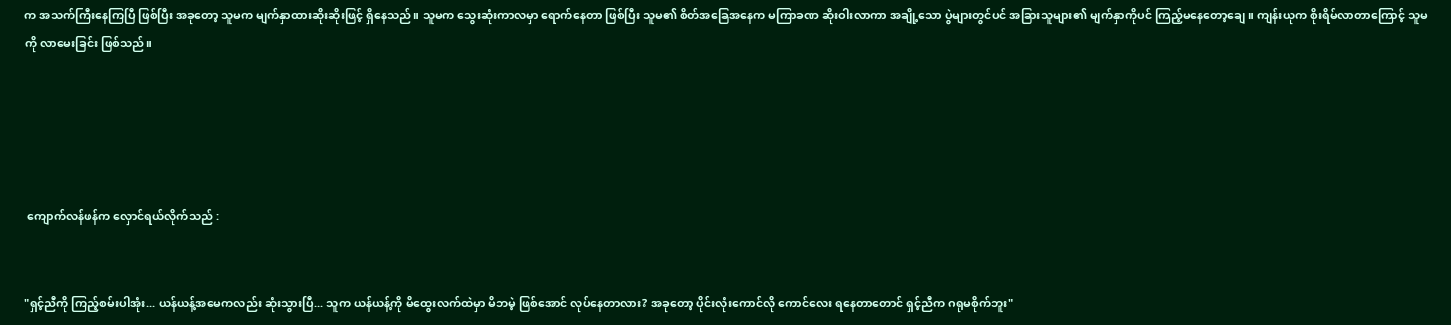က အသက်ကြီးနေကြပြီ ဖြစ်ပြီး အခုတော့ သူမက မျက်နှာထားဆိုးဆိုးဖြင့် ရှိနေသည်။ သူမက သွေးဆုံးကာလမှာ ရောက်နေတာ ဖြစ်ပြီး သူမ၏ စိတ်အခြေအနေက မကြာခဏ ဆိုးဝါးလာကာ အချို့သော ပွဲများတွင်ပင် အခြားသူများ၏ မျက်နှာကိုပင် ကြည့်မနေတော့ချေ။ ကျန်းယုက စိုးရိမ်လာတာကြောင့် သူမကို လာမေးခြင်း ဖြစ်သည်။





 ကျောက်လန်ဖန်က လှောင်ရယ်လိုက်သည် :


"ရှင့်ညီကို ကြည့်စမ်းပါအုံး... ယန်ယန့်အမေကလည်း ဆုံးသွားပြီ... သူက ယန်ယန့်ကို မိထွေးလက်ထဲမှာ မိဘမဲ့ ဖြစ်အောင် လုပ်နေတာလား? အခုတော့ ပိုင်းလုံးကောင်လို ကောင်လေး ရနေတာတောင် ရှင့်ညီက ဂရုမစိုက်ဘူး"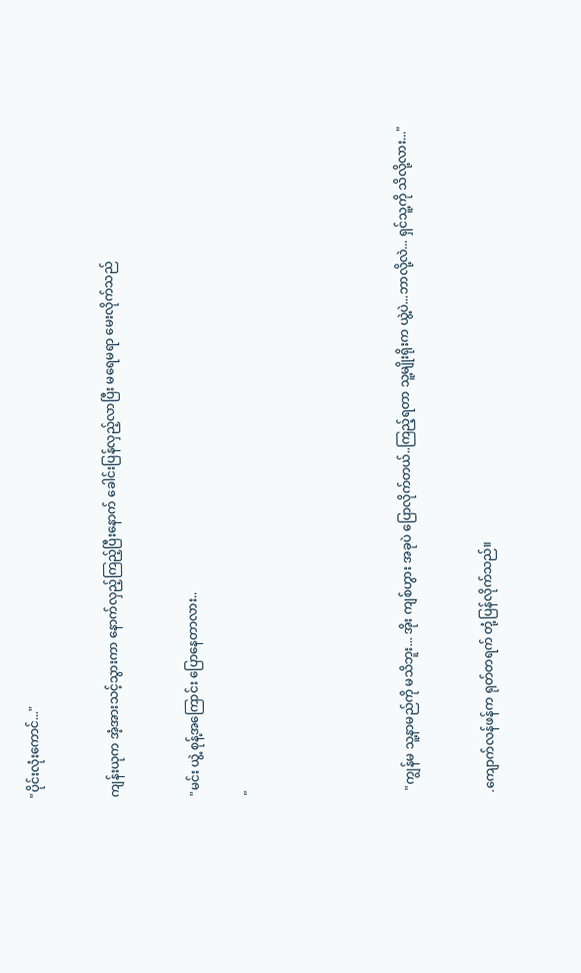"ပိုင်းလုံးကောင်..."


ကျန်းယုက အံ့အားသင့်သွားကာ နောက်လှည့်ကြည့်ပြီးနောက် ခေါင်းပြန်လှည့်လာပြီး မရေမရာ မေးလိုက်သည်


"မင်း ယွဲ့ စုန့်အကြောင်း ပြောနေတာလား..

"





 "ကျွန်မ သူ့နာမည်ကို မသိဘူး... အိုး ကျစ်ဟွား အခုပဲ ပြောလိုက်တယ်..ကြည့်ရတာ သူ့မျိုးရိုးက ယွဲ့ပဲ...ဘာလို့လဲ... ရှင်သူ့ကို သိလို့လား..."


.ကျောက်လန်ဖန်က ရုတ်တရက် တုံ့ပြန်လိုက်သည်။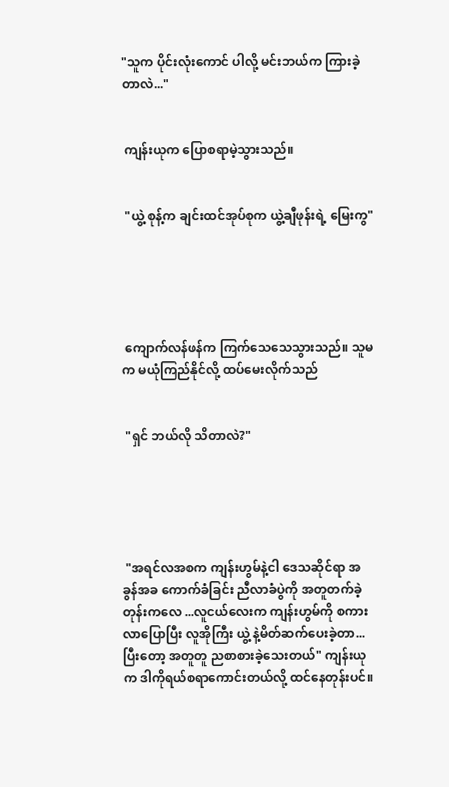"သူက ပိုင်းလုံးကောင် ပါလို့ မင်းဘယ်က ကြားခဲ့တာလဲ..."


 ကျန်းယုက ပြောစရာမဲ့သွားသည်။


 "ယွဲ့ စုန့်က ချင်းထင်အုပ်စုက ယွဲ့ချီဖုန်းရဲ့ မြေးကွ"





 ကျောက်လန်ဖန်က ကြက်သေသေသွားသည်။ သူမက မယုံကြည်နိုင်လို့ ထပ်မေးလိုက်သည်


 "ရှင် ဘယ်လို သိတာလဲ?"





 "အရင်လအစက ကျန်းဟွမ်နဲ့ငါ ဒေသဆိုင်ရာ အခွန်အခ ကောက်ခံခြင်း ညီလာခံပွဲကို အတူတက်ခဲ့တုန်းကလေ ...လူငယ်လေးက ကျန်းဟွမ်ကို စကားလာပြောပြီး လူအိုကြီး ယွဲ့ နဲ့မိတ်ဆက်ပေးခဲ့တာ... ပြီးတော့ အတူတူ ညစာစားခဲ့သေးတယ်" ကျန်းယုက ဒါကိုရယ်စရာကောင်းတယ်လို့ ထင်နေတုန်းပင်။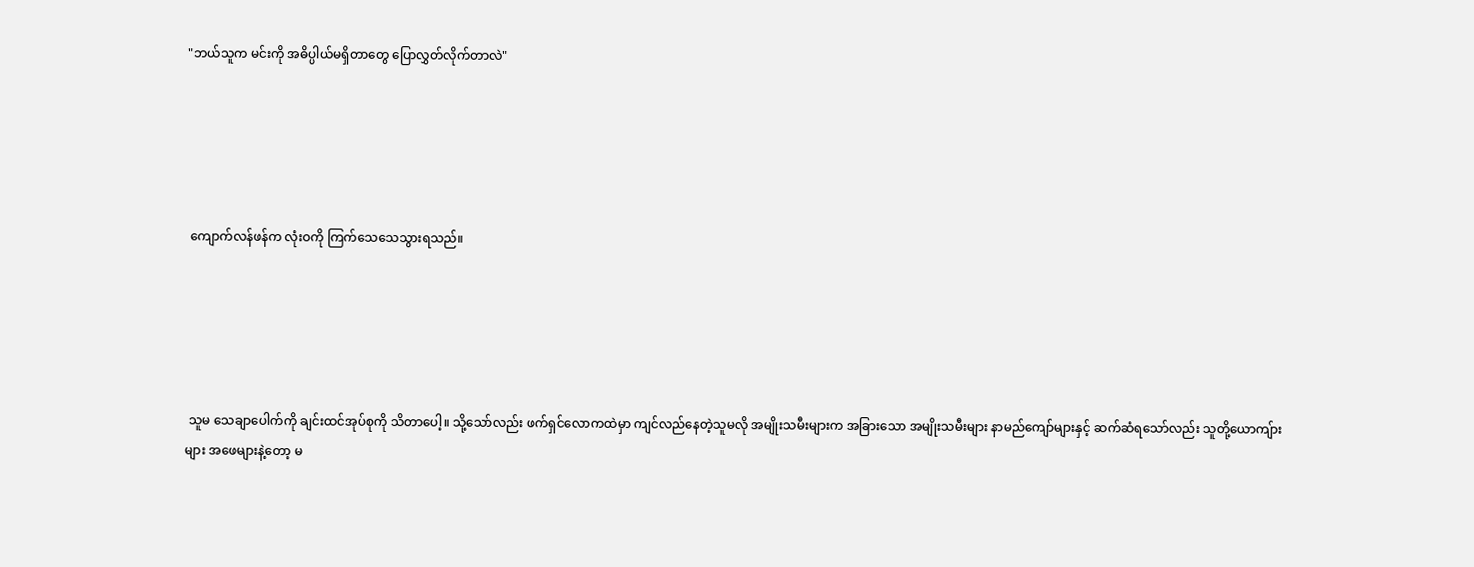"ဘယ်သူက မင်းကို အဓိပ္ပါယ်မရှိတာတွေ ပြောလွှတ်လိုက်တာလဲ"





 ကျောက်လန်ဖန်က လုံးဝကို ကြက်သေသေသွားရသည်။





 သူမ သေချာပေါက်ကို ချင်းထင်အုပ်စုကို သိတာပေါ့။ သို့သော်လည်း ဖက်ရှင်လောကထဲမှာ ကျင်လည်နေတဲ့သူမလို အမျိုးသမီးများက အခြားသော အမျိုးသမီးများ နာမည်ကျော်များနှင့် ဆက်ဆံရသော်လည်း သူတို့ယောကျ်ားများ အဖေများနဲ့တော့ မ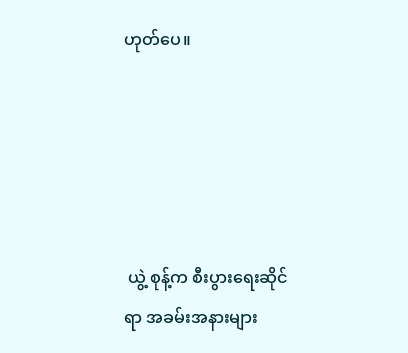ဟုတ်ပေ။





 ယွဲ့ စုန့်က စီးပွားရေးဆိုင်ရာ အခမ်းအနားများ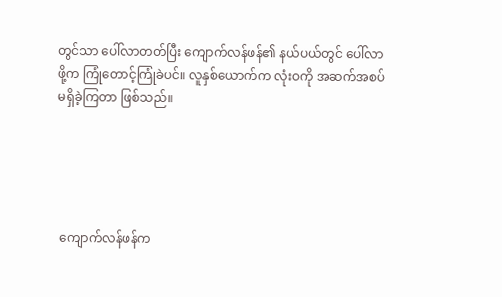တွင်သာ ပေါ်လာတတ်ပြီး ကျောက်လန်ဖန်၏ နယ်ပယ်တွင် ပေါ်လာဖို့က ကြုံတောင့်ကြုံခဲပင်။ လူနှစ်ယောက်က လုံးဝကို အဆက်အစပ် မရှိခဲ့ကြတာ ဖြစ်သည်။





 ကျောက်လန်ဖန်က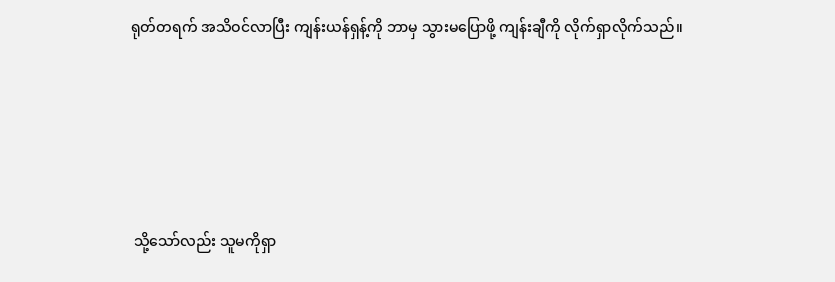ရုတ်တရက် အသိဝင်လာပြီး ကျန်းယန်ရှန့်ကို ဘာမှ သွားမပြောဖို့ ကျန်းချီကို လိုက်ရှာလိုက်သည်။





 သို့သော်လည်း သူမကိုရှာ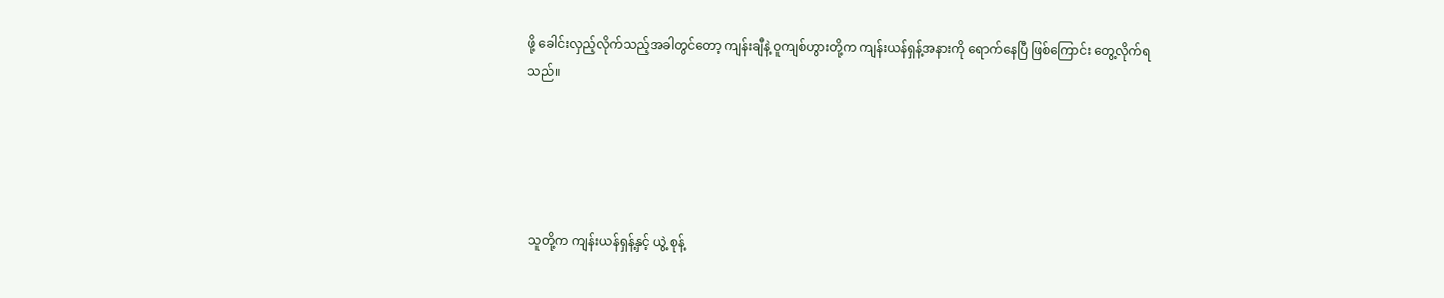ဖို့ ခေါင်းလှည့်လိုက်သည့်အခါတွင်တော့ ကျန်းချီနဲ့ ဝူကျစ်ဟွားတို့က ကျန်းယန်ရှန့်အနားကို ရောက်နေပြီ ဖြစ်ကြောင်း တွေ့လိုက်ရသည်။





 သူတို့က ကျန်းယန်ရှန့်နှင့် ယွဲ့ စုန့်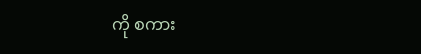ကို စကား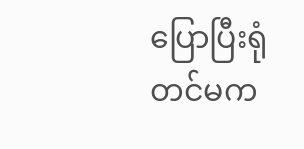ပြောပြီးရုံတင်မက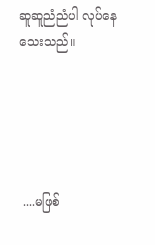ဆူဆူညံညံပါ လုပ်နေသေးသည်။





 ....မဖြစ်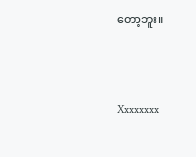တော့ဘူး။





Xxxxxxxx